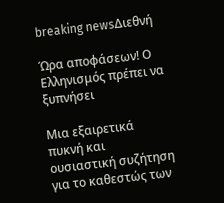breaking newsΔιεθνή

Ώρα αποφάσεων! Ο Ελληνισμός πρέπει να ξυπνήσει

Μια εξαιρετικά πυκνή και ουσιαστική συζήτηση για το καθεστώς των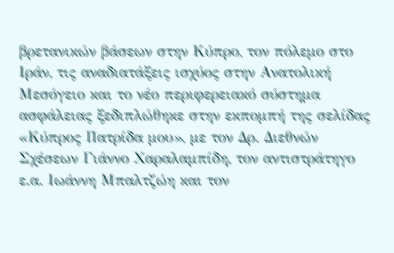βρετανικών βάσεων στην Κύπρο, τον πόλεμο στο Ιράν, τις αναδιατάξεις ισχύος στην Ανατολική Μεσόγειο και το νέο περιφερειακό σύστημα ασφάλειας ξεδιπλώθηκε στην εκπομπή της σελίδας «Κύπρος Πατρίδα μου», με τον Δρ. Διεθνών Σχέσεων Γιάννο Χαραλαμπίδη, τον αντιστράτηγο ε.α. Ιωάννη Μπαλτζώη και τον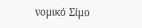νομικό Σίμο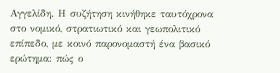Αγγελίδη. Η συζήτηση κινήθηκε ταυτόχρονα στο νομικό, στρατιωτικό και γεωπολιτικό επίπεδο, με κοινό παρονομαστή ένα βασικό ερώτημα: πώς ο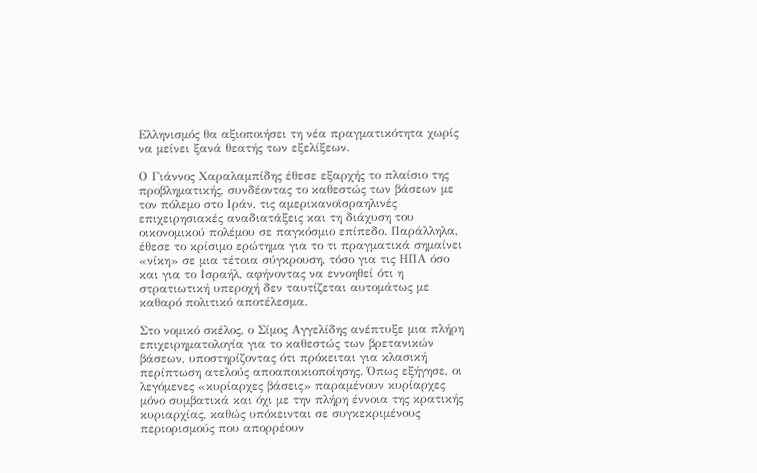Ελληνισμός θα αξιοποιήσει τη νέα πραγματικότητα χωρίς να μείνει ξανά θεατής των εξελίξεων.

Ο Γιάννος Χαραλαμπίδης έθεσε εξαρχής το πλαίσιο της προβληματικής, συνδέοντας το καθεστώς των βάσεων με τον πόλεμο στο Ιράν, τις αμερικανοϊσραηλινές επιχειρησιακές αναδιατάξεις και τη διάχυση του οικονομικού πολέμου σε παγκόσμιο επίπεδο. Παράλληλα, έθεσε το κρίσιμο ερώτημα για το τι πραγματικά σημαίνει «νίκη» σε μια τέτοια σύγκρουση, τόσο για τις ΗΠΑ όσο και για το Ισραήλ, αφήνοντας να εννοηθεί ότι η στρατιωτική υπεροχή δεν ταυτίζεται αυτομάτως με καθαρό πολιτικό αποτέλεσμα.

Στο νομικό σκέλος, ο Σίμος Αγγελίδης ανέπτυξε μια πλήρη επιχειρηματολογία για το καθεστώς των βρετανικών βάσεων, υποστηρίζοντας ότι πρόκειται για κλασική περίπτωση ατελούς αποαποικιοποίησης. Όπως εξήγησε, οι λεγόμενες «κυρίαρχες βάσεις» παραμένουν κυρίαρχες μόνο συμβατικά και όχι με την πλήρη έννοια της κρατικής κυριαρχίας, καθώς υπόκεινται σε συγκεκριμένους περιορισμούς που απορρέουν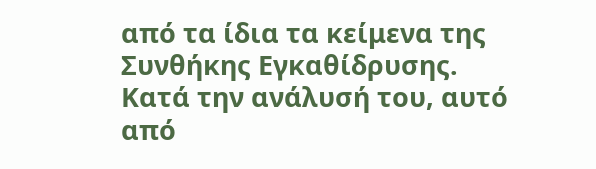από τα ίδια τα κείμενα της Συνθήκης Εγκαθίδρυσης. Κατά την ανάλυσή του, αυτό από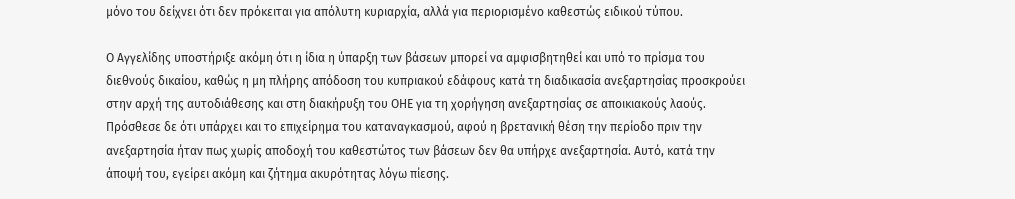μόνο του δείχνει ότι δεν πρόκειται για απόλυτη κυριαρχία, αλλά για περιορισμένο καθεστώς ειδικού τύπου.

Ο Αγγελίδης υποστήριξε ακόμη ότι η ίδια η ύπαρξη των βάσεων μπορεί να αμφισβητηθεί και υπό το πρίσμα του διεθνούς δικαίου, καθώς η μη πλήρης απόδοση του κυπριακού εδάφους κατά τη διαδικασία ανεξαρτησίας προσκρούει στην αρχή της αυτοδιάθεσης και στη διακήρυξη του ΟΗΕ για τη χορήγηση ανεξαρτησίας σε αποικιακούς λαούς. Πρόσθεσε δε ότι υπάρχει και το επιχείρημα του καταναγκασμού, αφού η βρετανική θέση την περίοδο πριν την ανεξαρτησία ήταν πως χωρίς αποδοχή του καθεστώτος των βάσεων δεν θα υπήρχε ανεξαρτησία. Αυτό, κατά την άποψή του, εγείρει ακόμη και ζήτημα ακυρότητας λόγω πίεσης.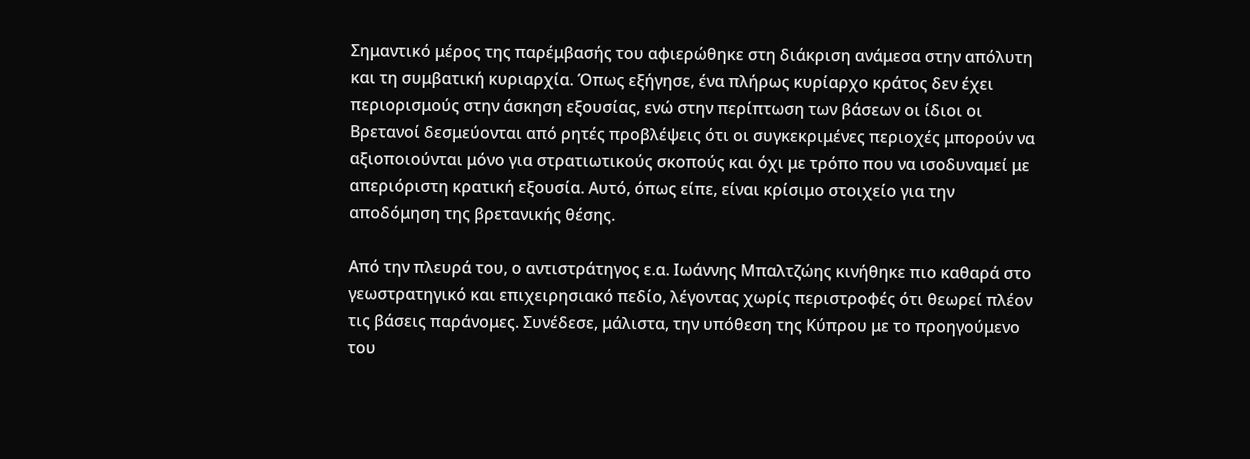Σημαντικό μέρος της παρέμβασής του αφιερώθηκε στη διάκριση ανάμεσα στην απόλυτη και τη συμβατική κυριαρχία. Όπως εξήγησε, ένα πλήρως κυρίαρχο κράτος δεν έχει περιορισμούς στην άσκηση εξουσίας, ενώ στην περίπτωση των βάσεων οι ίδιοι οι Βρετανοί δεσμεύονται από ρητές προβλέψεις ότι οι συγκεκριμένες περιοχές μπορούν να αξιοποιούνται μόνο για στρατιωτικούς σκοπούς και όχι με τρόπο που να ισοδυναμεί με απεριόριστη κρατική εξουσία. Αυτό, όπως είπε, είναι κρίσιμο στοιχείο για την αποδόμηση της βρετανικής θέσης.

Από την πλευρά του, ο αντιστράτηγος ε.α. Ιωάννης Μπαλτζώης κινήθηκε πιο καθαρά στο γεωστρατηγικό και επιχειρησιακό πεδίο, λέγοντας χωρίς περιστροφές ότι θεωρεί πλέον τις βάσεις παράνομες. Συνέδεσε, μάλιστα, την υπόθεση της Κύπρου με το προηγούμενο του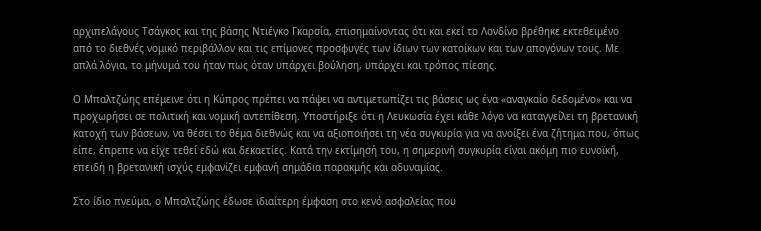αρχιπελάγους Τσάγκος και της βάσης Ντιέγκο Γκαρσία, επισημαίνοντας ότι και εκεί το Λονδίνο βρέθηκε εκτεθειμένο από το διεθνές νομικό περιβάλλον και τις επίμονες προσφυγές των ίδιων των κατοίκων και των απογόνων τους. Με απλά λόγια, το μήνυμά του ήταν πως όταν υπάρχει βούληση, υπάρχει και τρόπος πίεσης.

Ο Μπαλτζώης επέμεινε ότι η Κύπρος πρέπει να πάψει να αντιμετωπίζει τις βάσεις ως ένα «αναγκαίο δεδομένο» και να προχωρήσει σε πολιτική και νομική αντεπίθεση. Υποστήριξε ότι η Λευκωσία έχει κάθε λόγο να καταγγείλει τη βρετανική κατοχή των βάσεων, να θέσει το θέμα διεθνώς και να αξιοποιήσει τη νέα συγκυρία για να ανοίξει ένα ζήτημα που, όπως είπε, έπρεπε να είχε τεθεί εδώ και δεκαετίες. Κατά την εκτίμησή του, η σημερινή συγκυρία είναι ακόμη πιο ευνοϊκή, επειδή η βρετανική ισχύς εμφανίζει εμφανή σημάδια παρακμής και αδυναμίας.

Στο ίδιο πνεύμα, ο Μπαλτζώης έδωσε ιδιαίτερη έμφαση στο κενό ασφαλείας που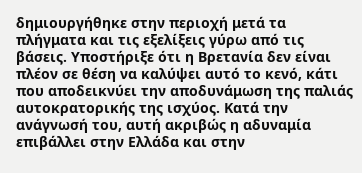δημιουργήθηκε στην περιοχή μετά τα πλήγματα και τις εξελίξεις γύρω από τις βάσεις. Υποστήριξε ότι η Βρετανία δεν είναι πλέον σε θέση να καλύψει αυτό το κενό, κάτι που αποδεικνύει την αποδυνάμωση της παλιάς αυτοκρατορικής της ισχύος. Κατά την ανάγνωσή του, αυτή ακριβώς η αδυναμία επιβάλλει στην Ελλάδα και στην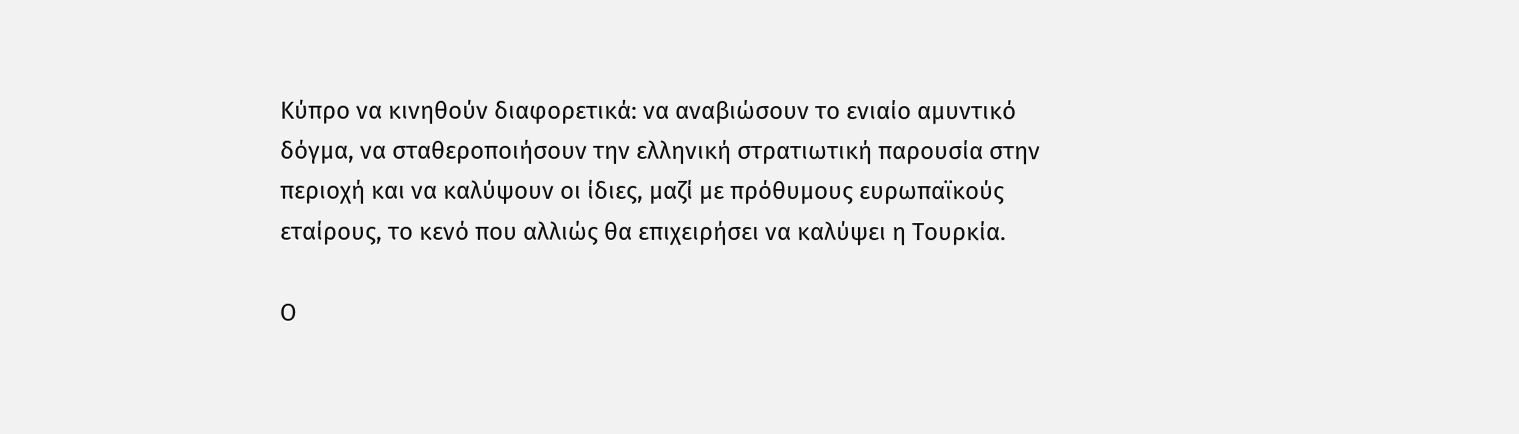Κύπρο να κινηθούν διαφορετικά: να αναβιώσουν το ενιαίο αμυντικό δόγμα, να σταθεροποιήσουν την ελληνική στρατιωτική παρουσία στην περιοχή και να καλύψουν οι ίδιες, μαζί με πρόθυμους ευρωπαϊκούς εταίρους, το κενό που αλλιώς θα επιχειρήσει να καλύψει η Τουρκία.

Ο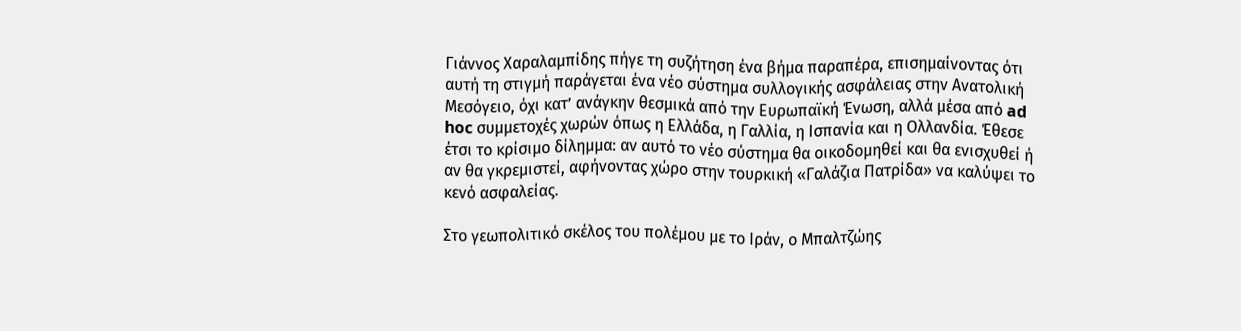Γιάννος Χαραλαμπίδης πήγε τη συζήτηση ένα βήμα παραπέρα, επισημαίνοντας ότι αυτή τη στιγμή παράγεται ένα νέο σύστημα συλλογικής ασφάλειας στην Ανατολική Μεσόγειο, όχι κατ’ ανάγκην θεσμικά από την Ευρωπαϊκή Ένωση, αλλά μέσα από ad hoc συμμετοχές χωρών όπως η Ελλάδα, η Γαλλία, η Ισπανία και η Ολλανδία. Έθεσε έτσι το κρίσιμο δίλημμα: αν αυτό το νέο σύστημα θα οικοδομηθεί και θα ενισχυθεί ή αν θα γκρεμιστεί, αφήνοντας χώρο στην τουρκική «Γαλάζια Πατρίδα» να καλύψει το κενό ασφαλείας.

Στο γεωπολιτικό σκέλος του πολέμου με το Ιράν, ο Μπαλτζώης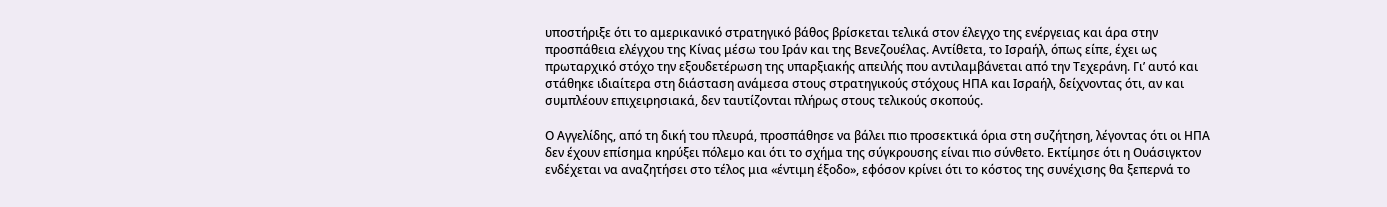υποστήριξε ότι το αμερικανικό στρατηγικό βάθος βρίσκεται τελικά στον έλεγχο της ενέργειας και άρα στην προσπάθεια ελέγχου της Κίνας μέσω του Ιράν και της Βενεζουέλας. Αντίθετα, το Ισραήλ, όπως είπε, έχει ως πρωταρχικό στόχο την εξουδετέρωση της υπαρξιακής απειλής που αντιλαμβάνεται από την Τεχεράνη. Γι’ αυτό και στάθηκε ιδιαίτερα στη διάσταση ανάμεσα στους στρατηγικούς στόχους ΗΠΑ και Ισραήλ, δείχνοντας ότι, αν και συμπλέουν επιχειρησιακά, δεν ταυτίζονται πλήρως στους τελικούς σκοπούς.

Ο Αγγελίδης, από τη δική του πλευρά, προσπάθησε να βάλει πιο προσεκτικά όρια στη συζήτηση, λέγοντας ότι οι ΗΠΑ δεν έχουν επίσημα κηρύξει πόλεμο και ότι το σχήμα της σύγκρουσης είναι πιο σύνθετο. Εκτίμησε ότι η Ουάσιγκτον ενδέχεται να αναζητήσει στο τέλος μια «έντιμη έξοδο», εφόσον κρίνει ότι το κόστος της συνέχισης θα ξεπερνά το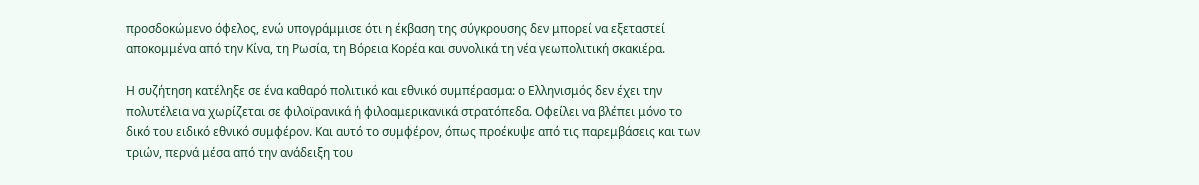προσδοκώμενο όφελος, ενώ υπογράμμισε ότι η έκβαση της σύγκρουσης δεν μπορεί να εξεταστεί αποκομμένα από την Κίνα, τη Ρωσία, τη Βόρεια Κορέα και συνολικά τη νέα γεωπολιτική σκακιέρα.

Η συζήτηση κατέληξε σε ένα καθαρό πολιτικό και εθνικό συμπέρασμα: ο Ελληνισμός δεν έχει την πολυτέλεια να χωρίζεται σε φιλοϊρανικά ή φιλοαμερικανικά στρατόπεδα. Οφείλει να βλέπει μόνο το δικό του ειδικό εθνικό συμφέρον. Και αυτό το συμφέρον, όπως προέκυψε από τις παρεμβάσεις και των τριών, περνά μέσα από την ανάδειξη του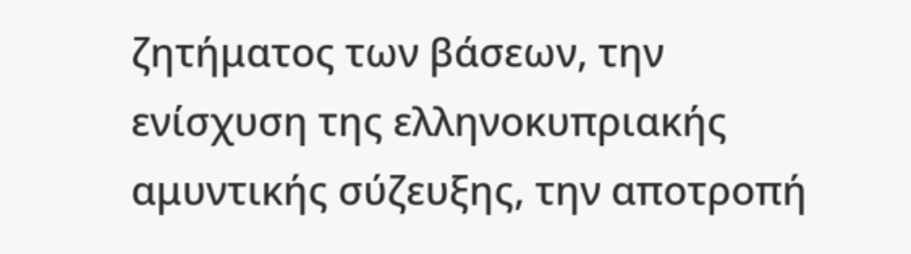ζητήματος των βάσεων, την ενίσχυση της ελληνοκυπριακής αμυντικής σύζευξης, την αποτροπή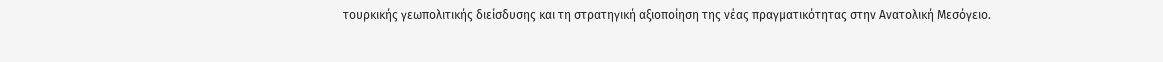τουρκικής γεωπολιτικής διείσδυσης και τη στρατηγική αξιοποίηση της νέας πραγματικότητας στην Ανατολική Μεσόγειο.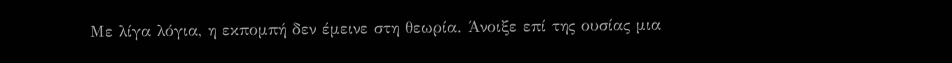Με λίγα λόγια, η εκπομπή δεν έμεινε στη θεωρία. Άνοιξε επί της ουσίας μια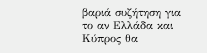βαριά συζήτηση για το αν Ελλάδα και Κύπρος θα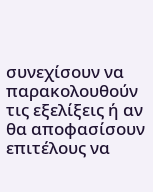συνεχίσουν να παρακολουθούν τις εξελίξεις ή αν θα αποφασίσουν επιτέλους να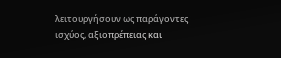λειτουργήσουν ως παράγοντες ισχύος, αξιοπρέπειας και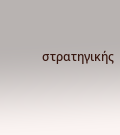στρατηγικής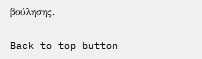βούλησης.

Back to top button